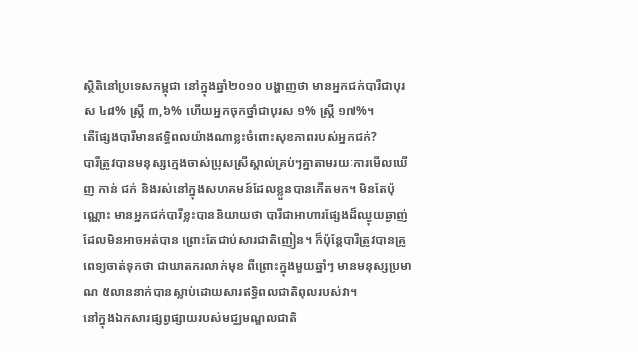ស្ថិតិនៅប្រទេសកម្ពុជា នៅក្នុងឆ្នាំ២០១០ បង្ហាញថា មានអ្នកជក់បារីជាបុរស ៤៨% ស្រ្តី ៣,៦% ហើយអ្នកចុកថ្នាំជាបុរស ១% ស្រ្តី ១៧%។
តើផ្សែងបារីមានឥទ្ធិពលយ៉ាងណាខ្លះចំពោះសុខភាពរបស់អ្នកជក់?
បារីត្រូវបានមនុស្សក្មេងចាស់ប្រុសស្រីស្គាល់គ្រប់ៗគ្នាតាមរយៈការមើលឃើញ កាន់ ជក់ និងរស់នៅក្នុងសហគមន៍ដែលខ្លួនបានកើតមក។ មិនតែប៉ុណ្ណោះ មានអ្នកជក់បារីខ្លះបាននិយាយថា បារីជាអាហារផ្សែងដ៏ឈ្ងុយឆ្ងាញ់ដែលមិនអាចអត់បាន ព្រោះតែជាប់សារជាតិញៀន។ ក៏ប៉ុន្តែបារីត្រូវបានគ្រូពេទ្យចាត់ទុកថា ជាឃាតករលាក់មុខ ពីព្រោះក្នុងមួយឆ្នាំៗ មានមនុស្សប្រមាណ ៥លាននាក់បានស្លាប់ដោយសារឥទ្ធិពលជាតិពុលរបស់វា។
នៅក្នុងឯកសារផ្សព្វផ្សាយរបស់មជ្ឈមណ្ឌលជាតិ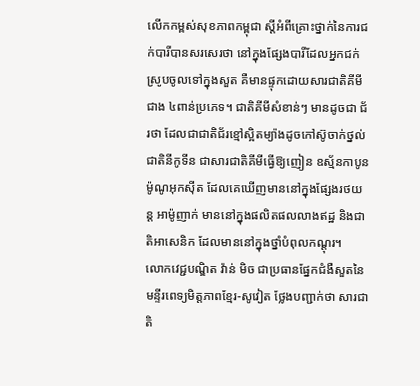លើកកម្ពស់សុខភាពកម្ពុជា ស្តីអំពីគ្រោះថ្នាក់នៃការជក់បារីបានសរសេរថា នៅក្នុងផ្សែងបារីដែលអ្នកជក់ស្រូបចូលទៅក្នុងសួត គឺមានផ្ទុកដោយសារជាតិគីមីជាង ៤ពាន់ប្រភេទ។ ជាតិគីមីសំខាន់ៗ មានដូចជា ជ័រថា ដែលជាជាតិជ័រខ្មៅស្អិតម្យ៉ាងដូចកៅស៊ូចាក់ថ្នល់ ជាតិនីកូទីន ជាសារជាតិគីមីធ្វើឱ្យញៀន ឧស្ម័នកាបូនម៉ូណូអុកស៊ីត ដែលគេឃើញមាននៅក្នុងផ្សែងរថយន្ត អាម៉ូញាក់ មាននៅក្នុងផលិតផលលាងឥដ្ឋ និងជាតិអាសេនិក ដែលមាននៅក្នុងថ្នាំបំពុលកណ្ដុរ។
លោកវេជ្ជបណ្ឌិត វ៉ាន់ មិច ជាប្រធានផ្នែកជំងឺសួតនៃមន្ទីរពេទ្យមិត្តភាពខ្មែរ-សូវៀត ថ្លែងបញ្ជាក់ថា សារជាតិ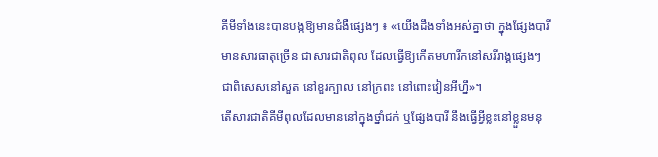គីមីទាំងនេះបានបង្កឱ្យមានជំងឺផ្សេងៗ ៖ «យើងដឹងទាំងអស់គ្នាថា ក្នុងផ្សែងបារីមានសារធាតុច្រើន ជាសារជាតិពុល ដែលធ្វើឱ្យកើតមហារីកនៅសរីរាង្គផ្សេងៗ ជាពិសេសនៅសួត នៅខួរក្បាល នៅក្រពះ នៅពោះវៀនអីហ្នឹ»។
តើសារជាតិគីមីពុលដែលមាននៅក្នុងថ្នាំជក់ ឬផ្សែងបារី នឹងធ្វើអ្វីខ្លះនៅខ្លួនមនុ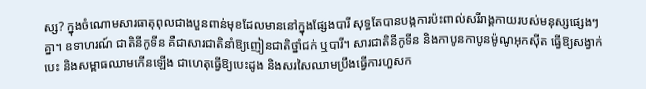ស្ស? ក្នុងចំណោមសារធាតុពុលជាងបួនពាន់មុខដែលមាននៅក្នុងផ្សែងបារី សុទ្ធតែបានបង្កការប៉ះពាល់សរីរាង្គកាយរបស់មនុស្សផ្សេងៗគ្នា។ ឧទាហរណ៍ ជាតិនីកូទីន គឺជាសារជាតិនាំឱ្យញៀនជាតិថ្នាំជក់ ឬបារី។ សារជាតិនីកូទីន និងកាបូនកាបូនម៉ូណូអុកស៊ីត ធ្វើឱ្យសង្វាក់បេះ និងសម្ពាធឈាមកើនឡើង ជាហេតុធ្វើឱ្យបេះដូង និងសរសៃឈាមប្រឹងធ្វើការហួសក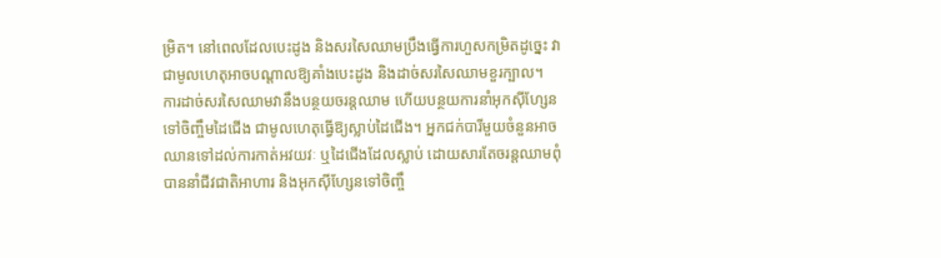ម្រិត។ នៅពេលដែលបេះដូង និងសរសៃឈាមប្រឹងធ្វើការហួសកម្រិតដូច្នេះ វាជាមូលហេតុអាចបណ្តាលឱ្យគាំងបេះដូង និងដាច់សរសៃឈាមខួរក្បាល។
ការដាច់សរសៃឈាមវានឹងបន្ថយចរន្តឈាម ហើយបន្ថយការនាំអុកស៊ីហ្សែនទៅចិញ្ចឹមដៃជើង ជាមូលហេតុធ្វើឱ្យស្លាប់ដៃជើង។ អ្នកជក់បារីមួយចំនួនអាចឈានទៅដល់ការកាត់អវយវៈ ឬដៃជើងដែលស្លាប់ ដោយសារតែចរន្តឈាមពុំបាននាំជីវជាតិអាហារ និងអុកស៊ីហ្សែនទៅចិញ្ចឹ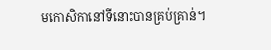មកោសិកានៅទីនោះបានគ្រប់គ្រាន់។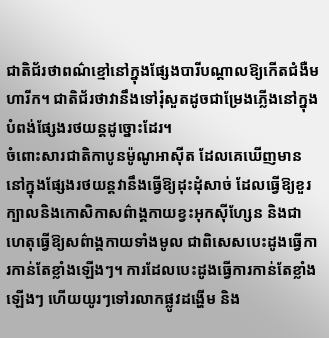ជាតិជ័រថាពណ៌ខ្មៅនៅក្នុងផ្សែងបារីបណ្តាលឱ្យកើតជំងឺមហារីក។ ជាតិជ័រថាវានឹងទៅរុំសួតដូចជាម្រែងភ្លើងនៅក្នុងបំពង់ផ្សែងរថយន្តដូច្នោះដែរ។
ចំពោះសារជាតិកាបូនម៉ូណូអាស៊ីត ដែលគេឃើញមាននៅក្នុងផ្សែងរថយន្តវានឹងធ្វើឱ្យដុះដុំសាច់ ដែលធ្វើឱ្យខួរក្បាលនិងកោសិកាសព៌ាង្គកាយខ្វះអុកស៊ីហ្សែន និងជាហេតុធ្វើឱ្យសព៌ាង្គកាយទាំងមូល ជាពិសេសបេះដូងធ្វើការកាន់តែខ្លាំងឡើងៗ។ ការដែលបេះដូងធ្វើការកាន់តែខ្លាំងឡើងៗ ហើយយូរៗទៅរលាកផ្លូវដង្ហើម និង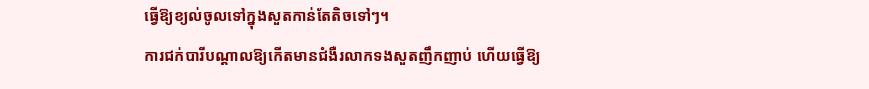ធ្វើឱ្យខ្យល់ចូលទៅក្នុងសួតកាន់តែតិចទៅៗ។
ការជក់បារីបណ្តាលឱ្យកើតមានជំងឺរលាកទងសួតញឹកញាប់ ហើយធ្វើឱ្យ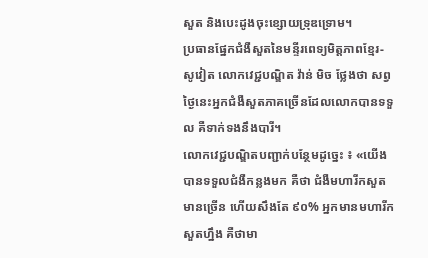សួត និងបេះដូងចុះខ្សោយទ្រុឌទ្រោម។
ប្រធានផ្នែកជំងឺសួតនៃមន្ទីរពេទ្យមិត្តភាពខ្មែរ-សូវៀត លោកវេជ្ជបណ្ឌិត វ៉ាន់ មិច ថ្លែងថា សព្វថ្ងៃនេះអ្នកជំងឺសួតភាគច្រើនដែលលោកបានទទួល គឺទាក់ទងនឹងបារី។
លោកវេជ្ជបណ្ឌិតបញ្ជាក់បន្ថែមដូច្នេះ ៖ «យើងបានទទួលជំងឺកន្លងមក គឺថា ជំងឺមហារីកសួតមានច្រើន ហើយសឹងតែ ៩០% អ្នកមានមហារីកសួតហ្នឹង គឺថាមា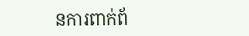នការពាក់ព័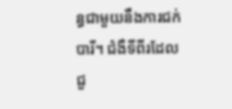ន្ធជាមួយនឹងការជក់បារី។ ជំងឺទីពីរដែលជួ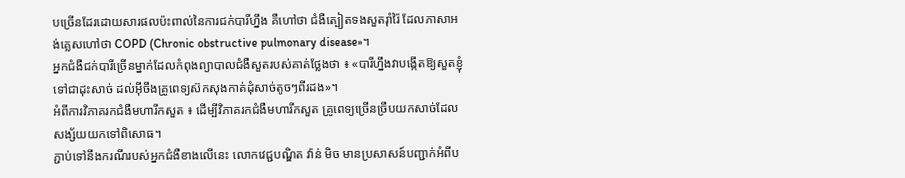បច្រើនដែរដោយសារផលប៉ះពាល់នៃការជក់បារីហ្នឹង គឺហៅថា ជំងឺត្បៀតទងសួតរ៉ាំរ៉ៃ ដែលភាសាអង់គ្លេសហៅថា COPD (Chronic obstructive pulmonary disease»។
អ្នកជំងឺជក់បារីច្រើនម្នាក់ដែលកំពុងព្យាបាលជំងឺសួតរបស់គាត់ថ្លែងថា ៖ «បារីហ្នឹងវាបង្កើតឱ្យសួតខ្ញុំទៅជាដុះសាច់ ដល់អ៊ីចឹងគ្រូពេទ្យស៊កសុងកាត់ដុំសាច់តូចៗពីរដង»។
អំពីការវិភាគរកជំងឺមហារីកសួត ៖ ដើម្បីវិភាគរកជំងឺមហារីកសួត គ្រូពេទ្យច្រើនច្រឹបយកសាច់ដែលសង្ស័យយកទៅពិសោធ។
ភ្ជាប់ទៅនឹងករណីរបស់អ្នកជំងឺខាងលើនេះ លោកវេជ្ជបណ្ឌិត វ៉ាន់ មិច មានប្រសាសន៍បញ្ជាក់អំពីប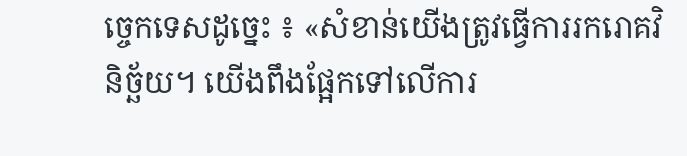ច្ចេកទេសដូច្នេះ ៖ «សំខាន់យើងត្រូវធ្វើការរករោគវិនិច្ឆ័យ។ យើងពឹងផ្អែកទៅលើការ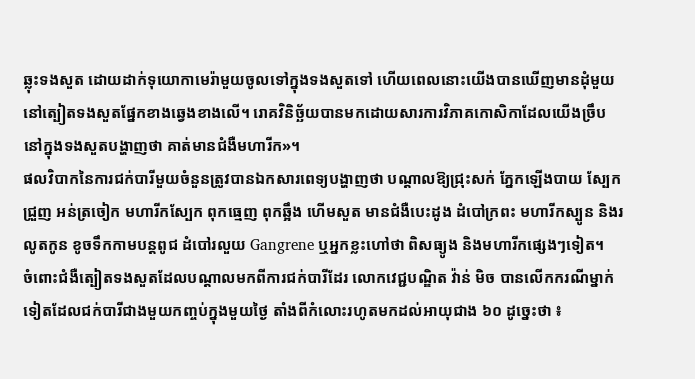ឆ្លុះទងសួត ដោយដាក់ទុយោកាមេរ៉ាមួយចូលទៅក្នុងទងសួតទៅ ហើយពេលនោះយើងបានឃើញមានដុំមួយនៅត្បៀតទងសួតផ្នែកខាងឆ្វេងខាងលើ។ រោគវិនិច្ឆ័យបានមកដោយសារការវិភាគកោសិកាដែលយើងច្រឹបនៅក្នុងទងសួតបង្ហាញថា គាត់មានជំងឺមហារីក»។
ផលវិបាកនៃការជក់បារីមួយចំនួនត្រូវបានឯកសារពេទ្យបង្ហាញថា បណ្តាលឱ្យជ្រុះសក់ ភ្នែកឡើងបាយ ស្បែកជ្រួញ អន់ត្រចៀក មហារីកស្បែក ពុកធ្មេញ ពុកឆ្អឹង ហើមសួត មានជំងឺបេះដូង ដំបៅក្រពះ មហារីកស្បូន និងរលូតកូន ខូចទឹកកាមបន្តពូជ ដំបៅរលួយ Gangrene ឬអ្នកខ្លះហៅថា ពិសធ្យូង និងមហារីកផ្សេងៗទៀត។
ចំពោះជំងឺត្បៀតទងសួតដែលបណ្តាលមកពីការជក់បារីដែរ លោកវេជ្ជបណ្ឌិត វ៉ាន់ មិច បានលើកករណីម្នាក់ទៀតដែលជក់បារីជាងមួយកញ្ចប់ក្នុងមួយថ្ងៃ តាំងពីកំលោះរហូតមកដល់អាយុជាង ៦០ ដូច្នេះថា ៖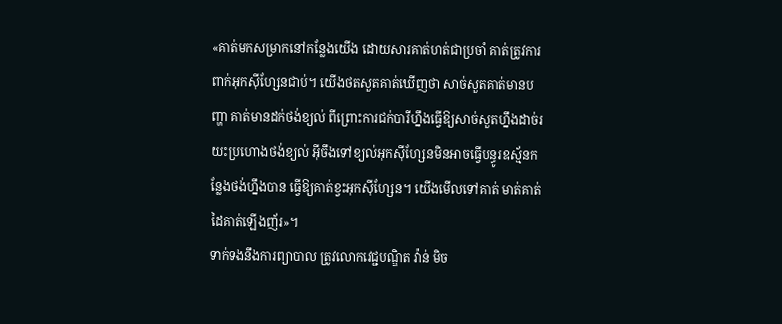«គាត់មកសម្រាកនៅកន្លែងយើង ដោយសារគាត់ហត់ជាប្រចាំ គាត់ត្រូវការពាក់អុកស៊ីហ្សែនជាប់។ យើងថតសួតគាត់ឃើញថា សាច់សួតគាត់មានបញ្ហា គាត់មានដក់ថង់ខ្យល់ ពីព្រោះការជក់បារីហ្នឹងធ្វើឱ្យសាច់សួតហ្នឹងដាច់រយះប្រហោងថង់ខ្យល់ អ៊ីចឹងទៅខ្យល់អុកស៊ីហ្សែនមិនអាចធ្វើបន្ធូរឧស្ម័នកន្លែងថង់ហ្នឹងបាន ធ្វើឱ្យគាត់ខ្វះអុកស៊ីហ្សែន។ យើងមើលទៅគាត់ មាត់គាត់ ដៃគាត់ឡើងញ័រ»។
ទាក់ទងនឹងការព្យាបាល ត្រូវលោកវេជ្ជបណ្ឌិត វ៉ាន់ មិច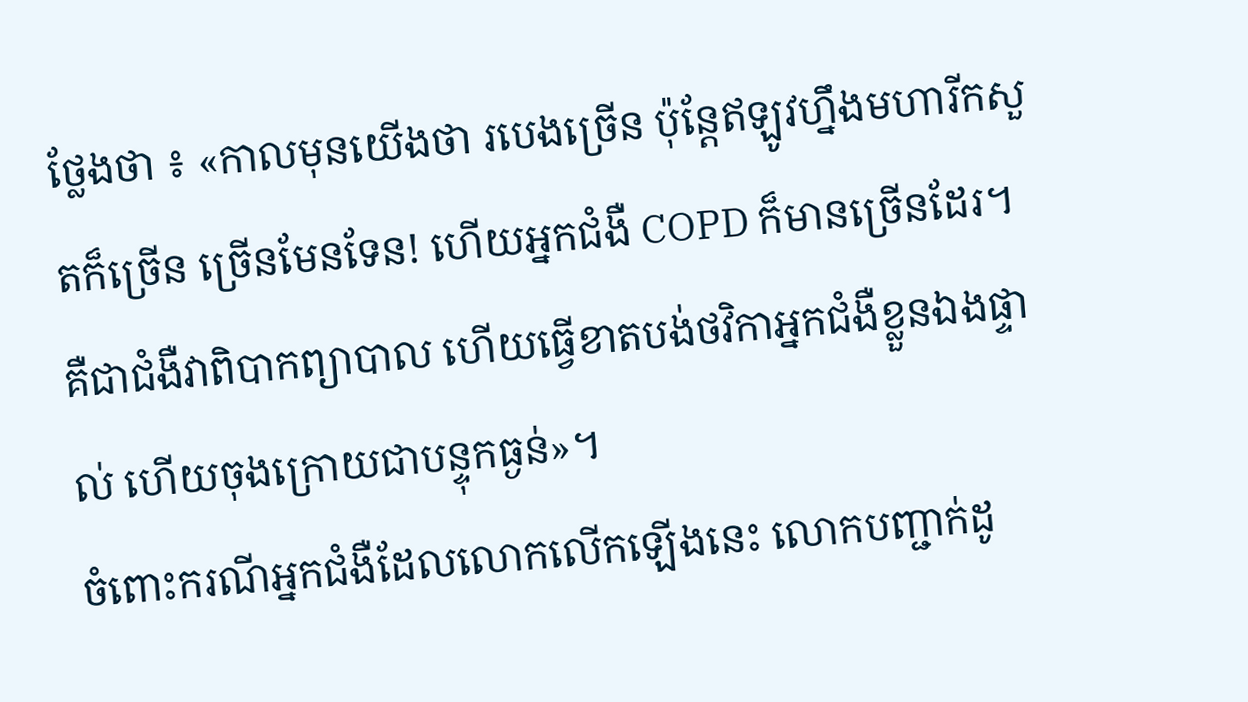ថ្លែងថា ៖ «កាលមុនយើងថា របេងច្រើន ប៉ុន្តែឥឡូវហ្នឹងមហារីកសួតក៏ច្រើន ច្រើនមែនទែន! ហើយអ្នកជំងឺ COPD ក៏មានច្រើនដែរ។ គឺជាជំងឺវាពិបាកព្យាបាល ហើយធ្វើខាតបង់ថវិកាអ្នកជំងឺខ្លួនឯងផ្ទាល់ ហើយចុងក្រោយជាបន្ទុកធ្ងន់»។
ចំពោះករណីអ្នកជំងឺដែលលោកលើកឡើងនេះ លោកបញ្ជាក់ដូ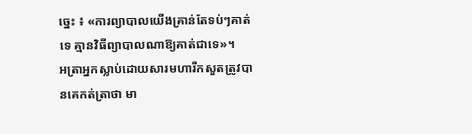ច្នេះ ៖ «ការព្យាបាលយើងគ្រាន់តែទប់ៗគាត់ទេ គ្មានវិធីព្យាបាលណាឱ្យគាត់ជាទេ»។
អត្រាអ្នកស្លាប់ដោយសារមហារីកសួតត្រូវបានគេកត់ត្រាថា មា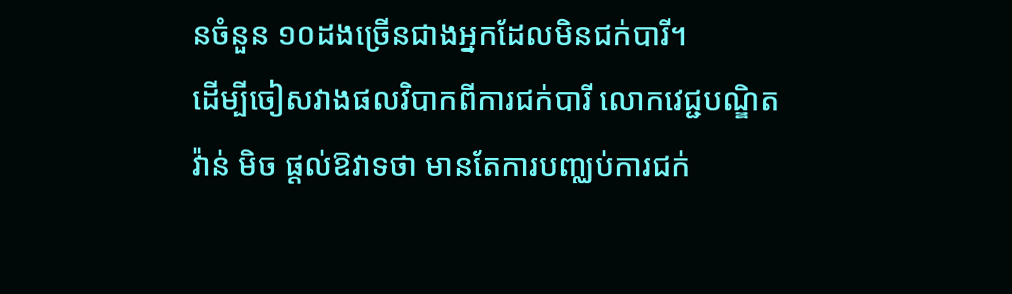នចំនួន ១០ដងច្រើនជាងអ្នកដែលមិនជក់បារី។
ដើម្បីចៀសវាងផលវិបាកពីការជក់បារី លោកវេជ្ជបណ្ឌិត វ៉ាន់ មិច ផ្តល់ឱវាទថា មានតែការបញ្ឈប់ការជក់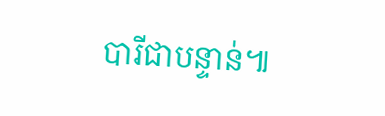បារីជាបន្ទាន់៕